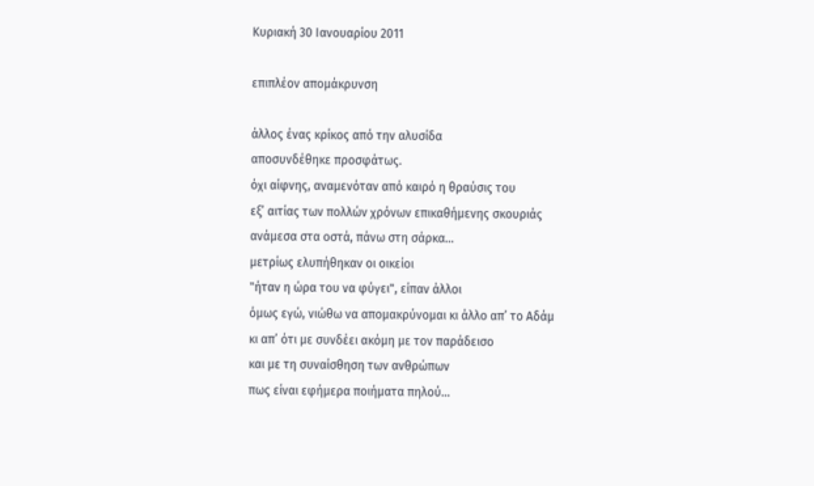Κυριακή 30 Ιανουαρίου 2011

επιπλέον απομάκρυνση

άλλος ένας κρίκος από την αλυσίδα
αποσυνδέθηκε προσφάτως.
όχι αίφνης, αναμενόταν από καιρό η θραύσις του
εξ’ αιτίας των πολλών χρόνων επικαθήμενης σκουριάς
ανάμεσα στα οστά, πάνω στη σάρκα…
μετρίως ελυπήθηκαν οι οικείοι
"ήταν η ώρα του να φύγει", είπαν άλλοι
όμως εγώ, νιώθω να απομακρύνομαι κι άλλο απ’ το Αδάμ
κι απ’ ότι με συνδέει ακόμη με τον παράδεισο
και με τη συναίσθηση των ανθρώπων
πως είναι εφήμερα ποιήματα πηλού…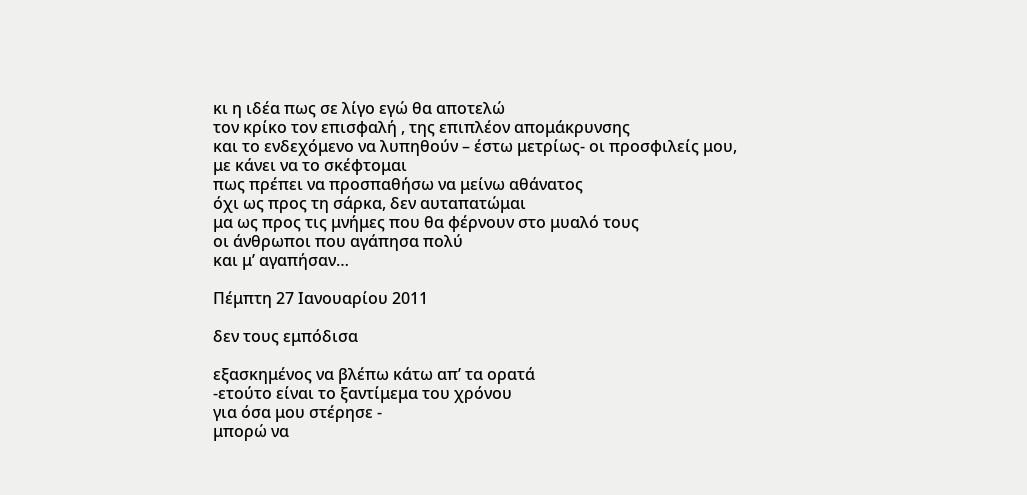κι η ιδέα πως σε λίγο εγώ θα αποτελώ
τον κρίκο τον επισφαλή , της επιπλέον απομάκρυνσης
και το ενδεχόμενο να λυπηθούν – έστω μετρίως- οι προσφιλείς μου,
με κάνει να το σκέφτομαι
πως πρέπει να προσπαθήσω να μείνω αθάνατος
όχι ως προς τη σάρκα, δεν αυταπατώμαι
μα ως προς τις μνήμες που θα φέρνουν στο μυαλό τους
οι άνθρωποι που αγάπησα πολύ
και μ’ αγαπήσαν…

Πέμπτη 27 Ιανουαρίου 2011

δεν τους εμπόδισα

εξασκημένος να βλέπω κάτω απ’ τα ορατά
-ετούτο είναι το ξαντίμεμα του χρόνου
για όσα μου στέρησε -
μπορώ να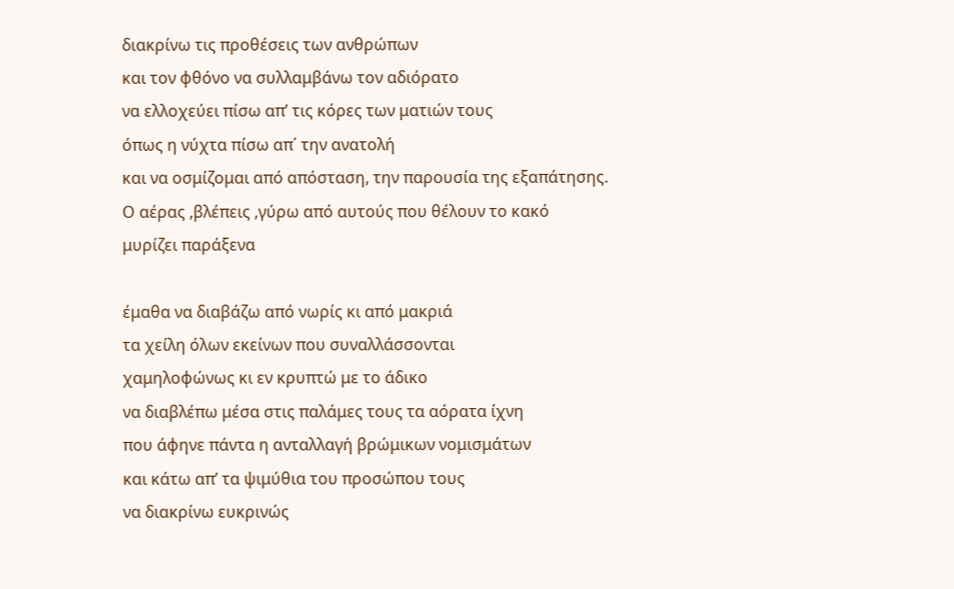διακρίνω τις προθέσεις των ανθρώπων
και τον φθόνο να συλλαμβάνω τον αδιόρατο
να ελλοχεύει πίσω απ’ τις κόρες των ματιών τους
όπως η νύχτα πίσω απ΄ την ανατολή
και να οσμίζομαι από απόσταση, την παρουσία της εξαπάτησης.
Ο αέρας ,βλέπεις ,γύρω από αυτούς που θέλουν το κακό
μυρίζει παράξενα

έμαθα να διαβάζω από νωρίς κι από μακριά
τα χείλη όλων εκείνων που συναλλάσσονται
χαμηλοφώνως κι εν κρυπτώ με το άδικο
να διαβλέπω μέσα στις παλάμες τους τα αόρατα ίχνη
που άφηνε πάντα η ανταλλαγή βρώμικων νομισμάτων
και κάτω απ’ τα ψιμύθια του προσώπου τους
να διακρίνω ευκρινώς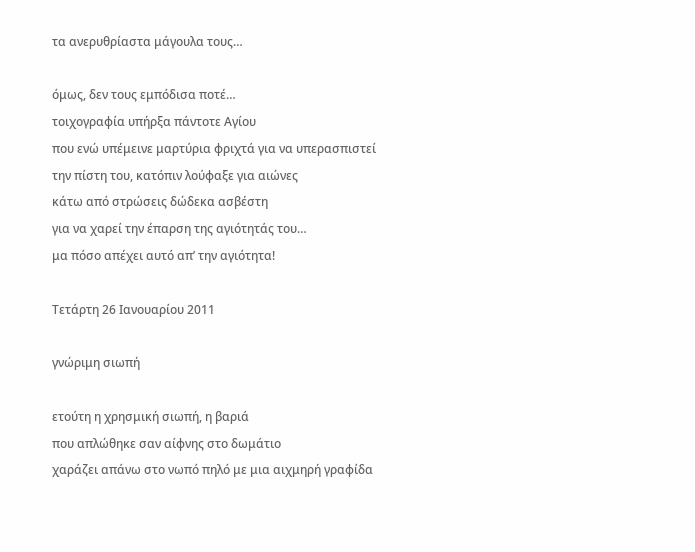τα ανερυθρίαστα μάγουλα τους…

όμως, δεν τους εμπόδισα ποτέ…
τοιχογραφία υπήρξα πάντοτε Αγίου
που ενώ υπέμεινε μαρτύρια φριχτά για να υπερασπιστεί
την πίστη του, κατόπιν λούφαξε για αιώνες
κάτω από στρώσεις δώδεκα ασβέστη
για να χαρεί την έπαρση της αγιότητάς του…
μα πόσο απέχει αυτό απ’ την αγιότητα!

Τετάρτη 26 Ιανουαρίου 2011

γνώριμη σιωπή

ετούτη η χρησμική σιωπή, η βαριά
που απλώθηκε σαν αίφνης στο δωμάτιο
χαράζει απάνω στο νωπό πηλό με μια αιχμηρή γραφίδα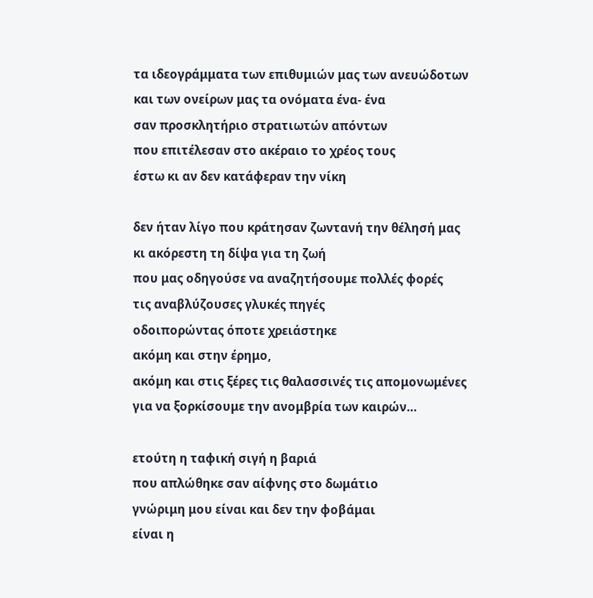τα ιδεογράμματα των επιθυμιών μας των ανευώδοτων
και των ονείρων μας τα ονόματα ένα- ένα
σαν προσκλητήριο στρατιωτών απόντων
που επιτέλεσαν στο ακέραιο το χρέος τους
έστω κι αν δεν κατάφεραν την νίκη

δεν ήταν λίγο που κράτησαν ζωντανή την θέλησή μας
κι ακόρεστη τη δίψα για τη ζωή
που μας οδηγούσε να αναζητήσουμε πολλές φορές
τις αναβλύζουσες γλυκές πηγές
οδοιπορώντας όποτε χρειάστηκε
ακόμη και στην έρημο,
ακόμη και στις ξέρες τις θαλασσινές τις απομονωμένες
για να ξορκίσουμε την ανομβρία των καιρών…

ετούτη η ταφική σιγή η βαριά
που απλώθηκε σαν αίφνης στο δωμάτιο
γνώριμη μου είναι και δεν την φοβάμαι
είναι η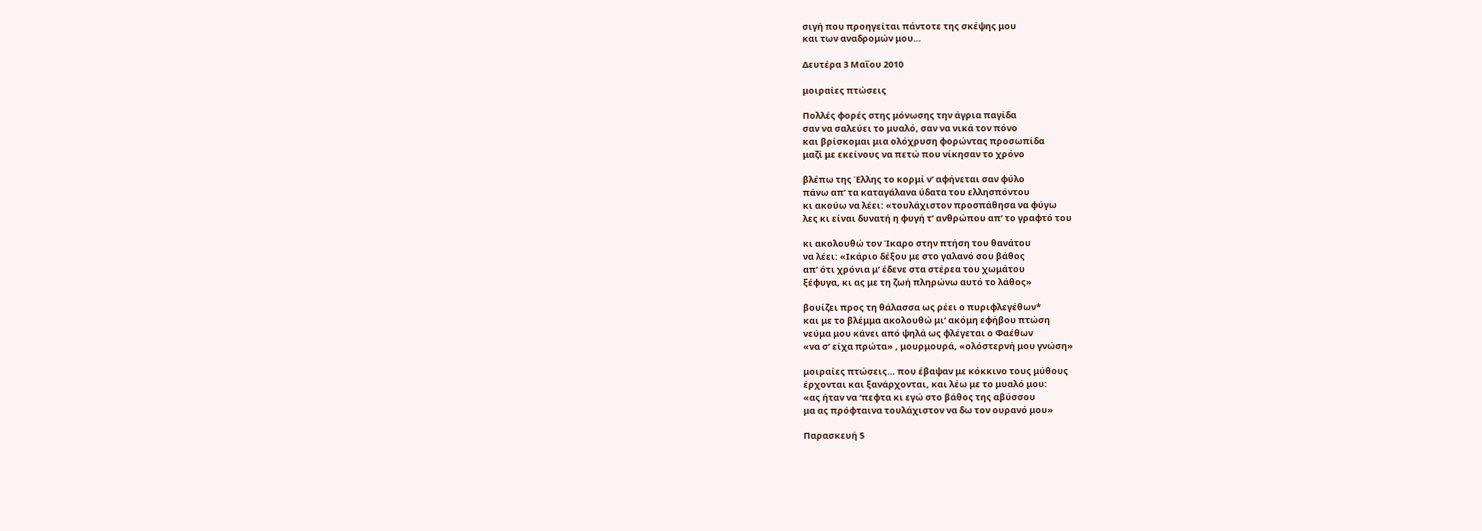σιγή που προηγείται πάντοτε της σκέψης μου
και των αναδρομών μου…

Δευτέρα 3 Μαΐου 2010

μοιραίες πτώσεις

Πολλές φορές στης μόνωσης την άγρια παγίδα
σαν να σαλεύει το μυαλό, σαν να νικά τον πόνο
και βρίσκομαι μια ολόχρυση φορώντας προσωπίδα
μαζί με εκείνους να πετώ που νίκησαν το χρόνο

βλέπω της Έλλης το κορμί ν’ αφήνεται σαν φύλο
πάνω απ’ τα καταγάλανα ύδατα του ελλησπόντου
κι ακούω να λέει: «τουλάχιστον προσπάθησα να φύγω
λες κι είναι δυνατή η φυγή τ’ ανθρώπου απ’ το γραφτό του

κι ακολουθώ τον Ίκαρο στην πτήση του θανάτου
να λέει: «Ικάριο δέξου με στο γαλανό σου βάθος
απ’ ότι χρόνια μ’ έδενε στα στέρεα του χωμάτου
ξέφυγα, κι ας με τη ζωή πληρώνω αυτό το λάθος»

βουίζει προς τη θάλασσα ως ρέει ο πυριφλεγέθων*
και με το βλέμμα ακολουθώ μι’ ακόμη εφήβου πτώση
νεύμα μου κάνει από ψηλά ως φλέγεται ο Φαέθων
«να σ’ είχα πρώτα» , μουρμουρά, «ολόστερνή μου γνώση»

μοιραίες πτώσεις… που έβαψαν με κόκκινο τους μύθους
έρχονται και ξανάρχονται, και λέω με το μυαλό μου:
«ας ήταν να ‘πεφτα κι εγώ στο βάθος της αβύσσου
μα ας πρόφταινα τουλάχιστον να δω τον ουρανό μου»

Παρασκευή 5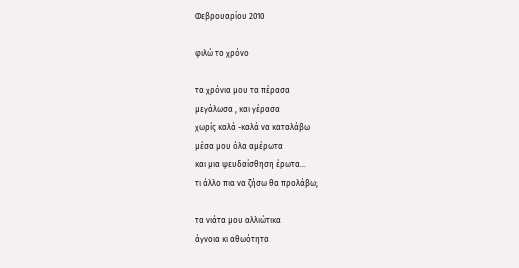Φεβρουαρίου 2010

φιλώ το χρόνο

τα χρόνια μου τα πέρασα
μεγάλωσα , και γέρασα
χωρίς καλά -καλά να καταλάβω
μέσα μου όλα αμέρωτα
και μια ψευδαίσθηση έρωτα…
τι άλλο πια να ζήσω θα προλάβω;

τα νιάτα μου αλλιώτικα
άγνοια κι αθωότητα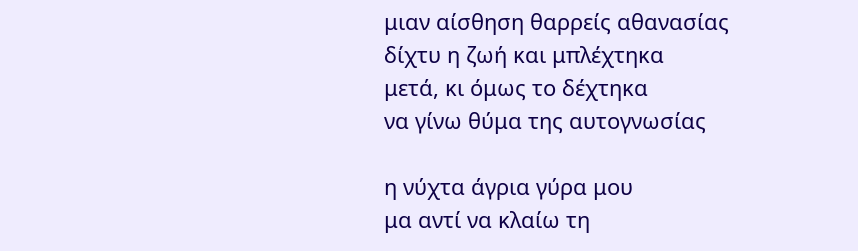μιαν αίσθηση θαρρείς αθανασίας
δίχτυ η ζωή και μπλέχτηκα
μετά, κι όμως το δέχτηκα
να γίνω θύμα της αυτογνωσίας

η νύχτα άγρια γύρα μου
μα αντί να κλαίω τη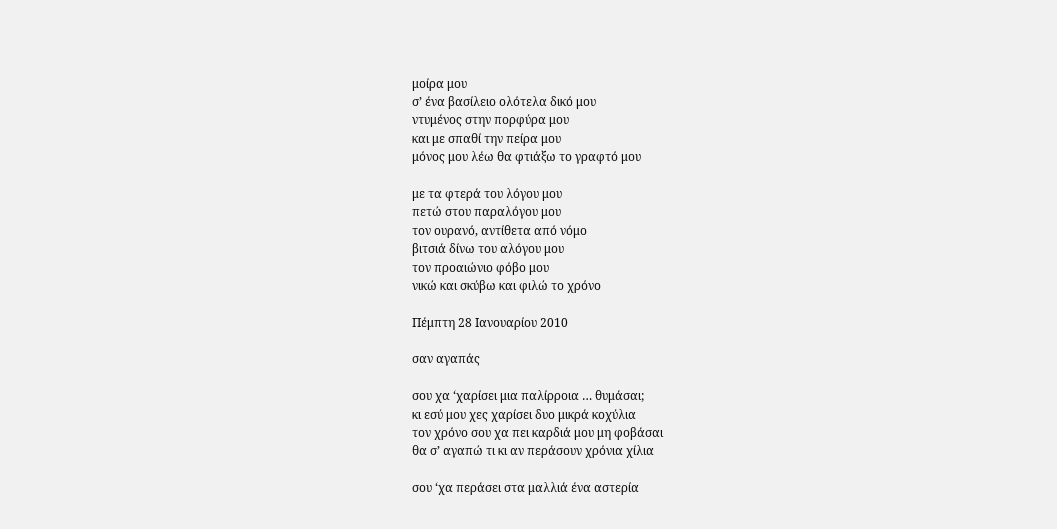μοίρα μου
σ’ ένα βασίλειο ολότελα δικό μου
ντυμένος στην πορφύρα μου
και με σπαθί την πείρα μου
μόνος μου λέω θα φτιάξω το γραφτό μου

με τα φτερά του λόγου μου
πετώ στου παραλόγου μου
τον ουρανό, αντίθετα από νόμο
βιτσιά δίνω του αλόγου μου
τον προαιώνιο φόβο μου
νικώ και σκύβω και φιλώ το χρόνο

Πέμπτη 28 Ιανουαρίου 2010

σαν αγαπάς

σου χα ‘χαρίσει μια παλίρροια … θυμάσαι;
κι εσύ μου χες χαρίσει δυο μικρά κοχύλια
τον χρόνο σου χα πει καρδιά μου μη φοβάσαι
θα σ’ αγαπώ τι κι αν περάσουν χρόνια χίλια

σου ‘χα περάσει στα μαλλιά ένα αστερία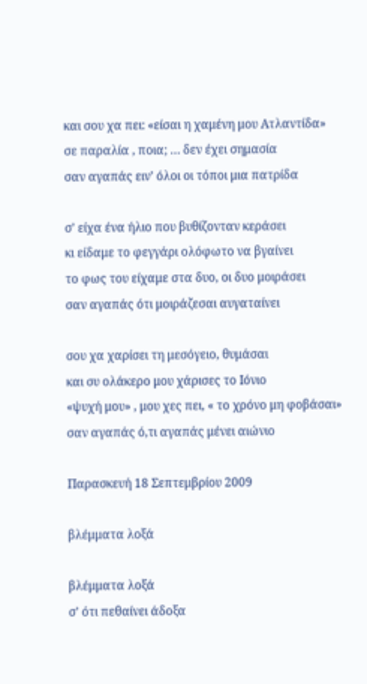και σου χα πει: «είσαι η χαμένη μου Ατλαντίδα»
σε παραλία , ποια; … δεν έχει σημασία
σαν αγαπάς ειν’ όλοι οι τόποι μια πατρίδα

σ’ είχα ένα ήλιο που βυθίζονταν κεράσει
κι είδαμε το φεγγάρι ολόφωτο να βγαίνει
το φως του είχαμε στα δυο, οι δυο μοιράσει
σαν αγαπάς ότι μοιράζεσαι αυγαταίνει

σου χα χαρίσει τη μεσόγειο, θυμάσαι
και συ ολάκερο μου χάρισες το Ιόνιο
«ψυχή μου» , μου χες πει, « το χρόνο μη φοβάσαι»
σαν αγαπάς ό,τι αγαπάς μένει αιώνιο

Παρασκευή 18 Σεπτεμβρίου 2009

βλέμματα λοξά

βλέμματα λοξά
σ’ ότι πεθαίνει άδοξα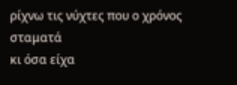ρίχνω τις νύχτες που ο χρόνος σταματά
κι όσα είχα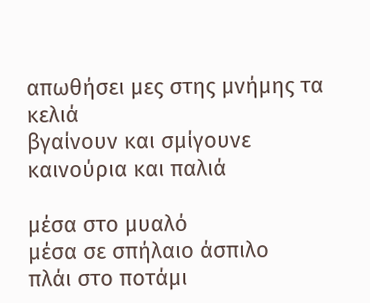απωθήσει μες στης μνήμης τα κελιά
βγαίνουν και σμίγουνε καινούρια και παλιά

μέσα στο μυαλό
μέσα σε σπήλαιο άσπιλο
πλάι στο ποτάμι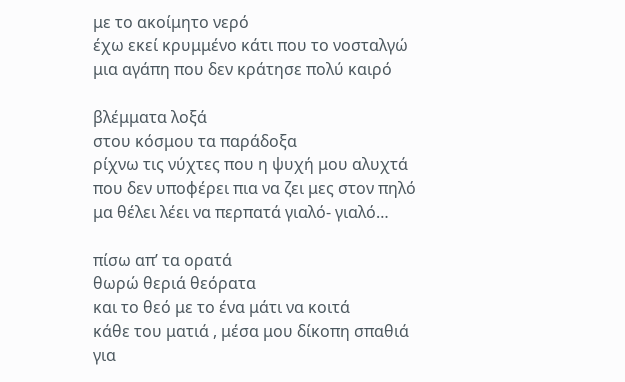με το ακοίμητο νερό
έχω εκεί κρυμμένο κάτι που το νοσταλγώ
μια αγάπη που δεν κράτησε πολύ καιρό

βλέμματα λοξά
στου κόσμου τα παράδοξα
ρίχνω τις νύχτες που η ψυχή μου αλυχτά
που δεν υποφέρει πια να ζει μες στον πηλό
μα θέλει λέει να περπατά γιαλό- γιαλό…

πίσω απ’ τα ορατά
θωρώ θεριά θεόρατα
και το θεό με το ένα μάτι να κοιτά
κάθε του ματιά , μέσα μου δίκοπη σπαθιά
για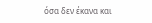όσα δεν έκανα και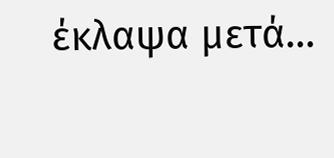έκλαψα μετά…